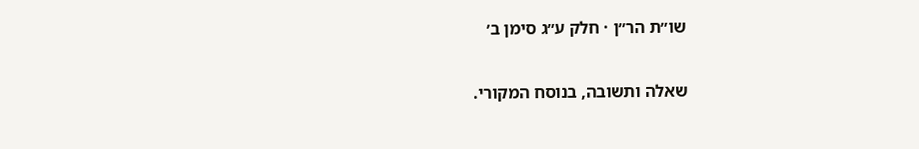שו״ת הר״ן · חלק ע״ג סימן ב׳

שאלה ותשובה, בנוסח המקורי.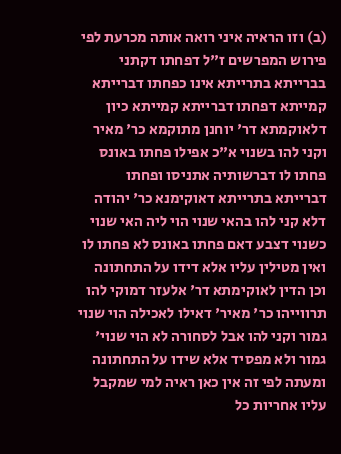(ב) וזו הראיה איני רואה אותה מכרעת לפי פירוש המפרשים ז"ל דפחתו דקתני בברייתא בתרייתא אינו כפחתו דברייתא קמייתא דפחתו דברייתא קמייתא כיון דלאוקמתא דר' יוחנן מתוקמא כר' מאיר וקני להו בשנוי א"כ אפילו פחתו באונס פחתו לו דברשותיה אתניסו ופחתו דברייתא בתרייתא דאוקימנא כר' יהודה דלא קני להו בהאי שנוי הוי ליה האי שנוי כשנוי דצבע דאם פחתו באונס לא פחתו לו ואין מטילין עליו אלא דידו על התחתונה וכן הדין לאוקימתא דר' אלעזר דמוקי להו תרווייהו כר' מאיר' דאילו לאכילה הוי שנוי גמור וקני להו אבל לסחורה לא הוי שנוי' גמור ולא מפסיד אלא שידו על התחתונה ומעתה לפי זה אין כאן ראיה למי שמקבל עליו אחריות כל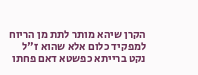הקרן שיהא מותר לתת מן הריוח למפקיד כלום אלא שהוא ז"ל נקט ברייתא כפשטא דאם פחתו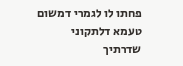פחתו לו לגמרי דמשום טעמא דלתקוני שדרתיך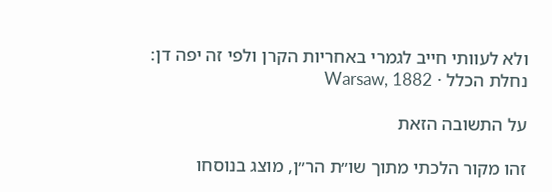ולא לעוותי חייב לגמרי באחריות הקרן ולפי זה יפה דן:
נחלת הכלל · Warsaw, 1882

על התשובה הזאת

זהו מקור הלכתי מתוך שו״ת הר״ן, מוצג בנוסחו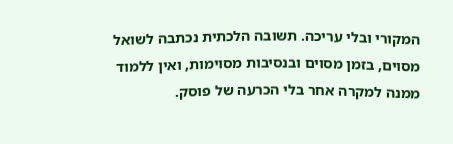המקורי ובלי עריכה. תשובה הלכתית נכתבה לשואל מסוים, בזמן מסוים ובנסיבות מסוימות, ואין ללמוד ממנה למקרה אחר בלי הכרעה של פוסק.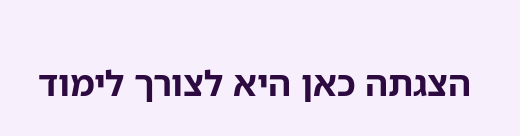הצגתה כאן היא לצורך לימוד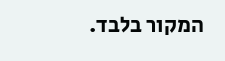המקור בלבד.